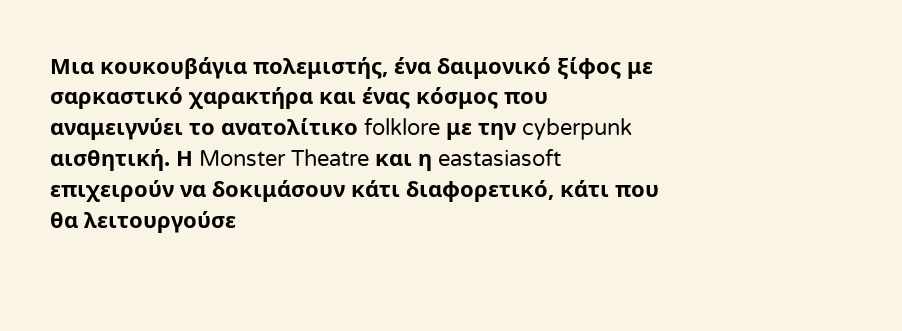Μια κουκουβάγια πολεμιστής, ένα δαιμονικό ξίφος με σαρκαστικό χαρακτήρα και ένας κόσμος που αναμειγνύει το ανατολίτικο folklore με την cyberpunk αισθητική. Η Monster Theatre και η eastasiasoft επιχειρούν να δοκιμάσουν κάτι διαφορετικό, κάτι που θα λειτουργούσε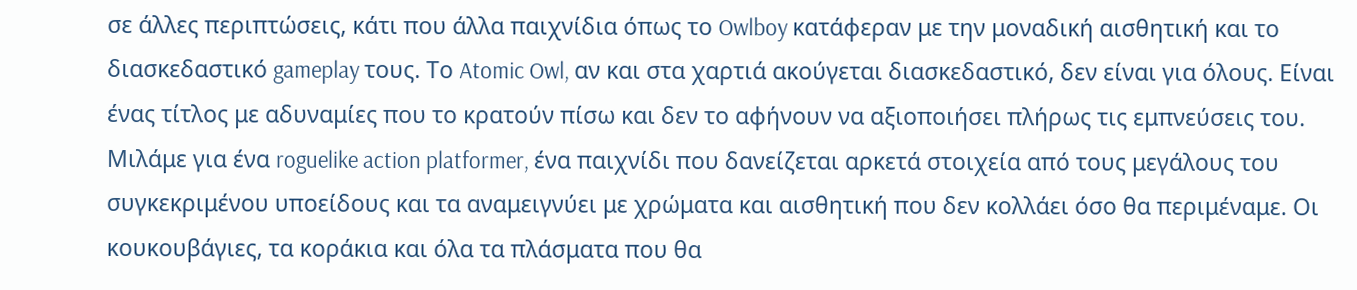σε άλλες περιπτώσεις, κάτι που άλλα παιχνίδια όπως το Owlboy κατάφεραν με την μοναδική αισθητική και το διασκεδαστικό gameplay τους. Το Atomic Owl, αν και στα χαρτιά ακούγεται διασκεδαστικό, δεν είναι για όλους. Είναι ένας τίτλος με αδυναμίες που το κρατούν πίσω και δεν το αφήνουν να αξιοποιήσει πλήρως τις εμπνεύσεις του.
Μιλάμε για ένα roguelike action platformer, ένα παιχνίδι που δανείζεται αρκετά στοιχεία από τους μεγάλους του συγκεκριμένου υποείδους και τα αναμειγνύει με χρώματα και αισθητική που δεν κολλάει όσο θα περιμέναμε. Οι κουκουβάγιες, τα κοράκια και όλα τα πλάσματα που θα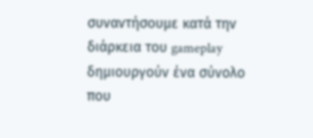συναντήσουμε κατά την διάρκεια του gameplay δημιουργούν ένα σύνολο που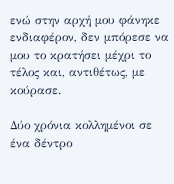ενώ στην αρχή μου φάνηκε ενδιαφέρον, δεν μπόρεσε να μου το κρατήσει μέχρι το τέλος και, αντιθέτως, με κούρασε.

Δύο χρόνια κολλημένοι σε ένα δέντρο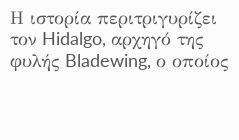Η ιστορία περιτριγυρίζει τον Hidalgo, αρχηγό της φυλής Bladewing, ο οποίος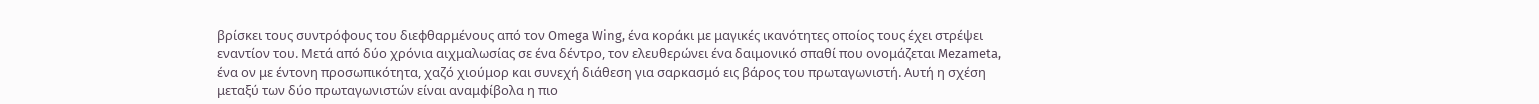βρίσκει τους συντρόφους του διεφθαρμένους από τον Omega Wing, ένα κοράκι με μαγικές ικανότητες οποίος τους έχει στρέψει εναντίον του. Μετά από δύο χρόνια αιχμαλωσίας σε ένα δέντρο, τον ελευθερώνει ένα δαιμονικό σπαθί που ονομάζεται Mezameta, ένα ον με έντονη προσωπικότητα, χαζό χιούμορ και συνεχή διάθεση για σαρκασμό εις βάρος του πρωταγωνιστή. Αυτή η σχέση μεταξύ των δύο πρωταγωνιστών είναι αναμφίβολα η πιο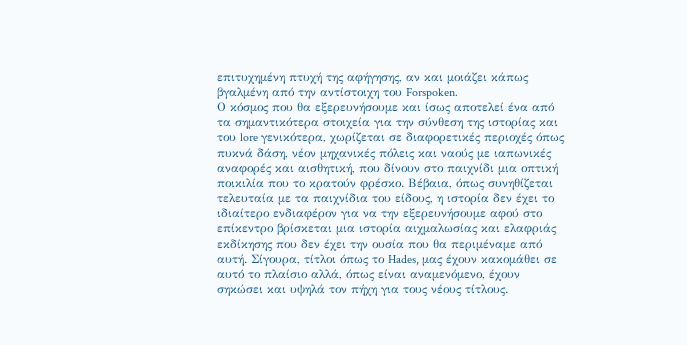επιτυχημένη πτυχή της αφήγησης, αν και μοιάζει κάπως βγαλμένη από την αντίστοιχη του Forspoken.
Ο κόσμος που θα εξερευνήσουμε και ίσως αποτελεί ένα από τα σημαντικότερα στοιχεία για την σύνθεση της ιστορίας και του lore γενικότερα, χωρίζεται σε διαφορετικές περιοχές όπως πυκνά δάση, νέον μηχανικές πόλεις και ναούς με ιαπωνικές αναφορές και αισθητική, που δίνουν στο παιχνίδι μια οπτική ποικιλία που το κρατούν φρέσκο. Βέβαια, όπως συνηθίζεται τελευταία με τα παιχνίδια του είδους, η ιστορία δεν έχει το ιδιαίτερο ενδιαφέρον για να την εξερευνήσουμε αφού στο επίκεντρο βρίσκεται μια ιστορία αιχμαλωσίας και ελαφριάς εκδίκησης που δεν έχει την ουσία που θα περιμέναμε από αυτή. Σίγουρα, τίτλοι όπως το Hades, μας έχουν κακομάθει σε αυτό το πλαίσιο αλλά, όπως είναι αναμενόμενο, έχουν σηκώσει και υψηλά τον πήχη για τους νέους τίτλους.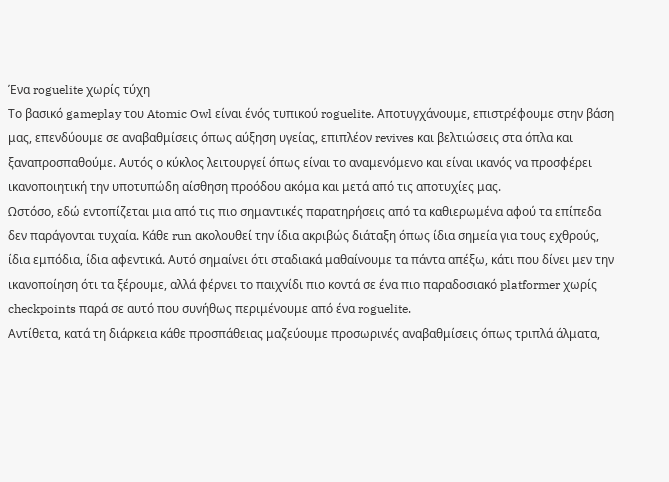Ένα roguelite χωρίς τύχη
Το βασικό gameplay του Atomic Owl είναι ένός τυπικού roguelite. Αποτυγχάνουμε, επιστρέφουμε στην βάση μας, επενδύουμε σε αναβαθμίσεις όπως αύξηση υγείας, επιπλέον revives και βελτιώσεις στα όπλα και ξαναπροσπαθούμε. Αυτός ο κύκλος λειτουργεί όπως είναι το αναμενόμενο και είναι ικανός να προσφέρει ικανοποιητική την υποτυπώδη αίσθηση προόδου ακόμα και μετά από τις αποτυχίες μας.
Ωστόσο, εδώ εντοπίζεται μια από τις πιο σημαντικές παρατηρήσεις από τα καθιερωμένα αφού τα επίπεδα δεν παράγονται τυχαία. Κάθε run ακολουθεί την ίδια ακριβώς διάταξη όπως ίδια σημεία για τους εχθρούς, ίδια εμπόδια, ίδια αφεντικά. Αυτό σημαίνει ότι σταδιακά μαθαίνουμε τα πάντα απέξω, κάτι που δίνει μεν την ικανοποίηση ότι τα ξέρουμε, αλλά φέρνει το παιχνίδι πιο κοντά σε ένα πιο παραδοσιακό platformer χωρίς checkpoints παρά σε αυτό που συνήθως περιμένουμε από ένα roguelite.
Αντίθετα, κατά τη διάρκεια κάθε προσπάθειας μαζεύουμε προσωρινές αναβαθμίσεις όπως τριπλά άλματα,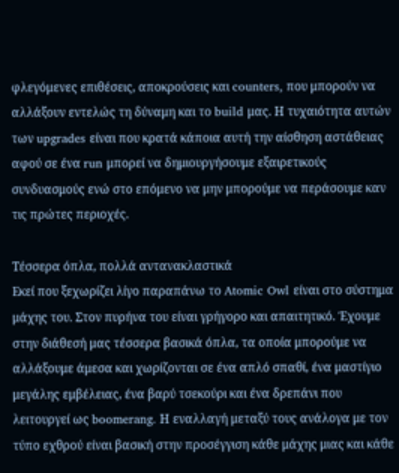φλεγόμενες επιθέσεις, αποκρούσεις και counters, που μπορούν να αλλάξουν εντελώς τη δύναμη και το build μας. Η τυχαιότητα αυτών των upgrades είναι που κρατά κάποια αυτή την αίσθηση αστάθειας αφού σε ένα run μπορεί να δημιουργήσουμε εξαιρετικούς συνδυασμούς ενώ στο επόμενο να μην μπορούμε να περάσουμε καν τις πρώτες περιοχές.

Τέσσερα όπλα, πολλά αντανακλαστικά
Εκεί που ξεχωρίζει λίγο παραπάνω το Atomic Owl είναι στο σύστημα μάχης του. Στον πυρήνα του είναι γρήγορο και απαιτητικό. Έχουμε στην διάθεσή μας τέσσερα βασικά όπλα, τα οποία μπορούμε να αλλάξουμε άμεσα και χωρίζονται σε ένα απλό σπαθί, ένα μαστίγιο μεγάλης εμβέλειας, ένα βαρύ τσεκούρι και ένα δρεπάνι που λειτουργεί ως boomerang. Η εναλλαγή μεταξύ τους ανάλογα με τον τύπο εχθρού είναι βασική στην προσέγγιση κάθε μάχης μιας και κάθε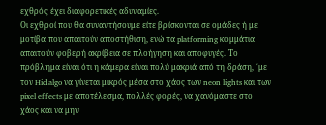εχθρός έχει διαφορετικές αδυναμίες.
Οι εχθροί που θα συναντήσουμε είτε βρίσκονται σε ομάδες ή με μοτίβα που απαιτούν αποστήθιση, ενώ τα platforming κομμάτια απαιτούν φοβερή ακρίβεια σε πλοήγηση και αποφυγές. Το πρόβλημα είναι ότι η κάμερα είναι πολύ μακριά από τη δράση, ΄με τον Hidalgo να γίνεται μικρός μέσα στο χάος των neon lights και των pixel effects με αποτέλεσμα, πολλές φορές, να χανόμαστε στο χάος και να μην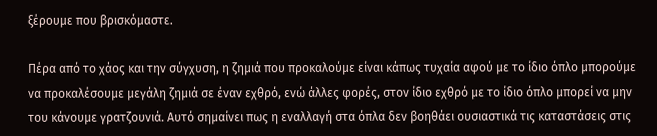ξέρουμε που βρισκόμαστε.

Πέρα από το χάος και την σύγχυση, η ζημιά που προκαλούμε είναι κάπως τυχαία αφού με το ίδιο όπλο μπορούμε να προκαλέσουμε μεγάλη ζημιά σε έναν εχθρό, ενώ άλλες φορές, στον ίδιο εχθρό με το ίδιο όπλο μπορεί να μην του κάνουμε γρατζουνιά. Αυτό σημαίνει πως η εναλλαγή στα όπλα δεν βοηθάει ουσιαστικά τις καταστάσεις στις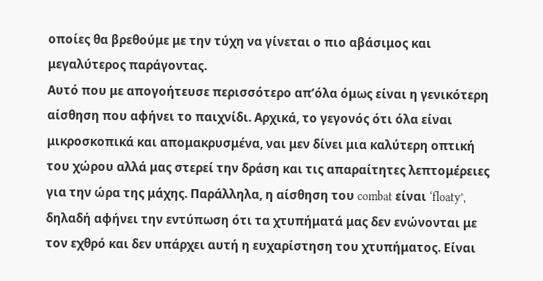οποίες θα βρεθούμε με την τύχη να γίνεται ο πιο αβάσιμος και μεγαλύτερος παράγοντας.
Αυτό που με απογοήτευσε περισσότερο απ’όλα όμως είναι η γενικότερη αίσθηση που αφήνει το παιχνίδι. Αρχικά, το γεγονός ότι όλα είναι μικροσκοπικά και απομακρυσμένα, ναι μεν δίνει μια καλύτερη οπτική του χώρου αλλά μας στερεί την δράση και τις απαραίτητες λεπτομέρειες για την ώρα της μάχης. Παράλληλα, η αίσθηση του combat είναι ‘floaty’, δηλαδή αφήνει την εντύπωση ότι τα χτυπήματά μας δεν ενώνονται με τον εχθρό και δεν υπάρχει αυτή η ευχαρίστηση του χτυπήματος. Είναι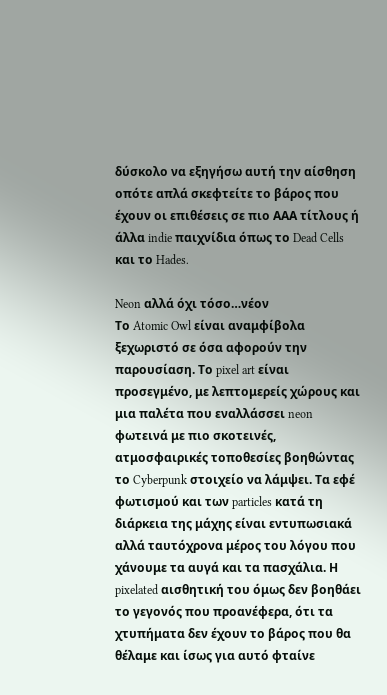δύσκολο να εξηγήσω αυτή την αίσθηση οπότε απλά σκεφτείτε το βάρος που έχουν οι επιθέσεις σε πιο ΑΑΑ τίτλους ή άλλα indie παιχνίδια όπως το Dead Cells και το Hades.

Neon αλλά όχι τόσο…νέον
Το Atomic Owl είναι αναμφίβολα ξεχωριστό σε όσα αφορούν την παρουσίαση. Το pixel art είναι προσεγμένο, με λεπτομερείς χώρους και μια παλέτα που εναλλάσσει neon φωτεινά με πιο σκοτεινές, ατμοσφαιρικές τοποθεσίες βοηθώντας το Cyberpunk στοιχείο να λάμψει. Τα εφέ φωτισμού και των particles κατά τη διάρκεια της μάχης είναι εντυπωσιακά αλλά ταυτόχρονα μέρος του λόγου που χάνουμε τα αυγά και τα πασχάλια. Η pixelated αισθητική του όμως δεν βοηθάει το γεγονός που προανέφερα, ότι τα χτυπήματα δεν έχουν το βάρος που θα θέλαμε και ίσως για αυτό φταίνε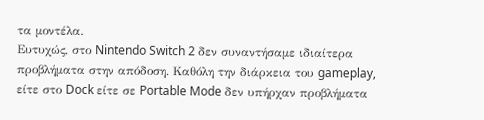τα μοντέλα.
Ευτυχώς, στο Nintendo Switch 2 δεν συναντήσαμε ιδιαίτερα προβλήματα στην απόδοση. Καθόλη την διάρκεια του gameplay, είτε στο Dock είτε σε Portable Mode δεν υπήρχαν προβλήματα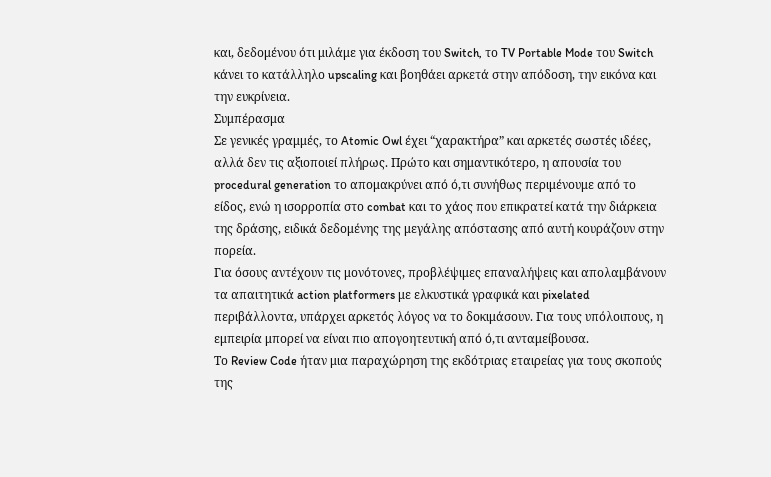και, δεδομένου ότι μιλάμε για έκδοση του Switch, το TV Portable Mode του Switch κάνει το κατάλληλο upscaling και βοηθάει αρκετά στην απόδοση, την εικόνα και την ευκρίνεια.
Συμπέρασμα
Σε γενικές γραμμές, το Atomic Owl έχει “χαρακτήρα” και αρκετές σωστές ιδέες, αλλά δεν τις αξιοποιεί πλήρως. Πρώτο και σημαντικότερο, η απουσία του procedural generation το απομακρύνει από ό,τι συνήθως περιμένουμε από το είδος, ενώ η ισορροπία στο combat και το χάος που επικρατεί κατά την διάρκεια της δράσης, ειδικά δεδομένης της μεγάλης απόστασης από αυτή κουράζουν στην πορεία.
Για όσους αντέχουν τις μονότονες, προβλέψιμες επαναλήψεις και απολαμβάνουν τα απαιτητικά action platformers με ελκυστικά γραφικά και pixelated περιβάλλοντα, υπάρχει αρκετός λόγος να το δοκιμάσουν. Για τους υπόλοιπους, η εμπειρία μπορεί να είναι πιο απογοητευτική από ό,τι ανταμείβουσα.
Το Review Code ήταν μια παραχώρηση της εκδότριας εταιρείας για τους σκοπούς της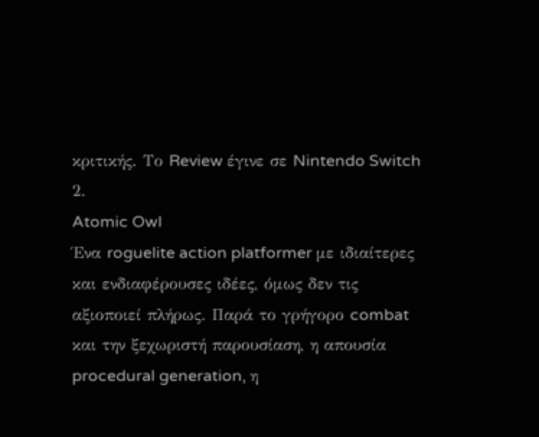κριτικής. Το Review έγινε σε Nintendo Switch 2.
Atomic Owl
Ένα roguelite action platformer με ιδιαίτερες και ενδιαφέρουσες ιδέες, όμως δεν τις αξιοποιεί πλήρως. Παρά το γρήγορο combat και την ξεχωριστή παρουσίαση, η απουσία procedural generation, η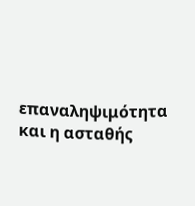επαναληψιμότητα και η ασταθής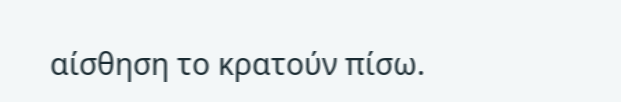αίσθηση το κρατούν πίσω.